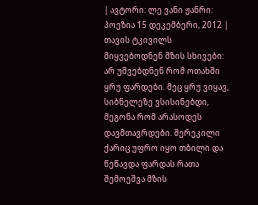| ავტორი: ლე ვანი ჟანრი: პოეზია 15 დეკემბერი, 2012 |
თავის ტკივილს მიყვებოდნენ მზის სხივები: არ უშვებდნენ რომ ოთახში ყრუ ფარდები. მეც ყრუ ვიყავ, სიბნელეზე ვსისინებდი, მეგონა რომ არასოდეს დავმთავრდები. შერეკილი ქარიც უფრო იყო თბილი და წეწავდა ფარდას რათა შემოეშვა მზის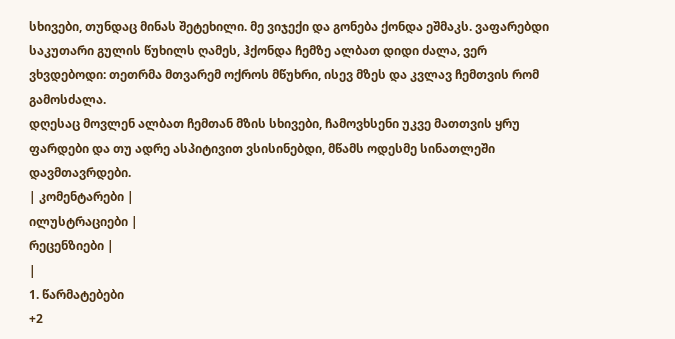სხივები, თუნდაც მინას შეტეხილი. მე ვიჯექი და გონება ქონდა ეშმაკს. ვაფარებდი საკუთარი გულის წუხილს ღამეს, ჰქონდა ჩემზე ალბათ დიდი ძალა, ვერ ვხვდებოდი: თეთრმა მთვარემ ოქროს მწუხრი, ისევ მზეს და კვლავ ჩემთვის რომ გამოსძალა.
დღესაც მოვლენ ალბათ ჩემთან მზის სხივები, ჩამოვხსენი უკვე მათთვის ყრუ ფარდები და თუ ადრე ასპიტივით ვსისინებდი, მწამს ოდესმე სინათლეში დავმთავრდები.
| კომენტარები |
ილუსტრაციები |
რეცენზიები |
|
1. წარმატებები
+2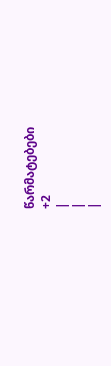წარმატებები
+2
|
|
|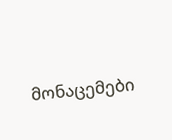მონაცემები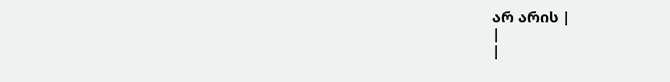არ არის |
|
|